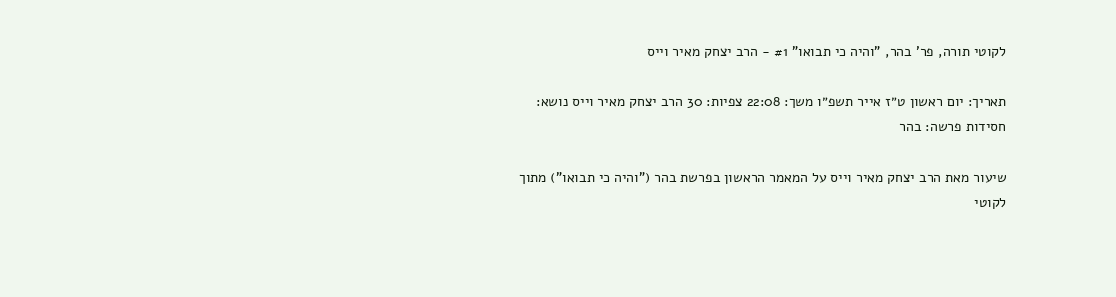לקוטי תורה, פר' בהר, "והיה כי תבואו" #1 - הרב יצחק מאיר וייס

תאריך: יום ראשון ט״ז אייר תשפ״ו משך: 22:08 צפיות: 30 הרב יצחק מאיר וייס נושא: חסידות פרשה: בהר

שיעור מאת הרב יצחק מאיר וייס על המאמר הראשון בפרשת בהר ("והיה כי תבואו") מתוך לקוטי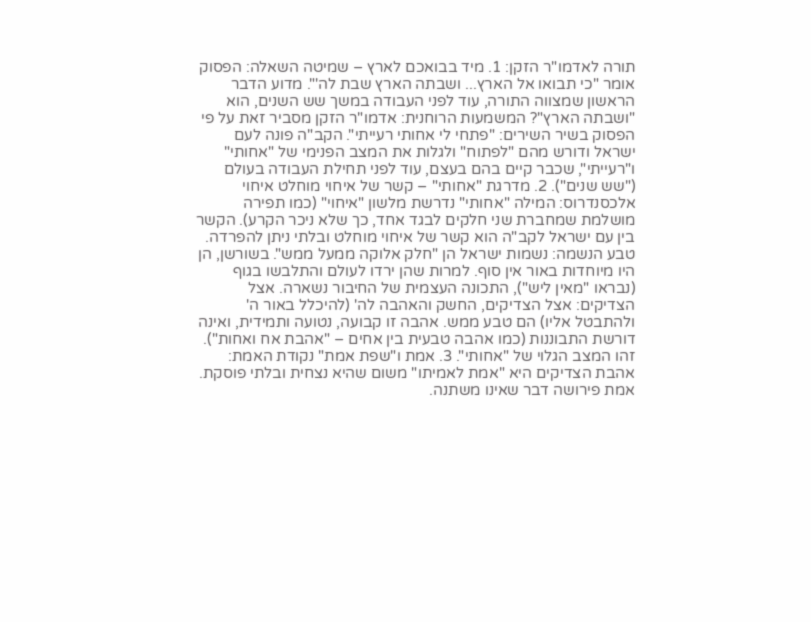תורה לאדמו"ר הזקן: 1. מיד בבואכם לארץ – שמיטה השאלה: הפסוק אומר "כי תבואו אל הארץ... ושבתה הארץ שבת לה'". מדוע הדבר הראשון שמצווה התורה, עוד לפני העבודה במשך שש השנים, הוא "ושבתה הארץ"? המשמעות הרוחנית: אדמו"ר הזקן מסביר זאת על פי הפסוק בשיר השירים: "פתחי לי אחותי רעייתי". הקב"ה פונה לעם ישראל ודורש מהם "לפתוח" ולגלות את המצב הפנימי של "אחותי" ו"רעייתי", שכבר קיים בהם בעצם, עוד לפני תחילת העבודה בעולם ("שש שנים"). 2. מדרגת "אחותי" – קשר של איחוי מוחלט איחוי אלכסנדרוס: המילה "אחותי" נדרשת מלשון "איחוי" (כמו תפירה מושלמת שמחברת שני חלקים לבגד אחד, כך שלא ניכר הקרע). הקשר בין עם ישראל לקב"ה הוא קשר של איחוי מוחלט ובלתי ניתן להפרדה. טבע הנשמה: נשמות ישראל הן "חלק אלוקה ממעל ממש". בשורשן, הן היו מיוחדות באור אין סוף. למרות שהן ירדו לעולם והתלבשו בגוף (נבראו "מאין ליש"), התכונה העצמית של החיבור נשארה. אצל הצדיקים: אצל הצדיקים, החשק והאהבה לה' (להיכלל באור ה' ולהתבטל אליו) הם טבע ממש. אהבה זו קבועה, נטועה ותמידית, ואינה דורשת התבוננות (כמו אהבה טבעית בין אחים – "אהבת אח ואחות"). זהו המצב הגלוי של "אחותי". 3. אמת ו"שפת אמת" נקודת האמת: אהבת הצדיקים היא "אמת לאמיתו" משום שהיא נצחית ובלתי פוסקת. אמת פירושה דבר שאינו משתנה.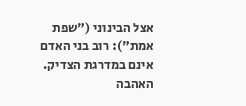אצל הבינוני ("שפת אמת"): רוב בני האדם אינם במדרגת הצדיק. האהבה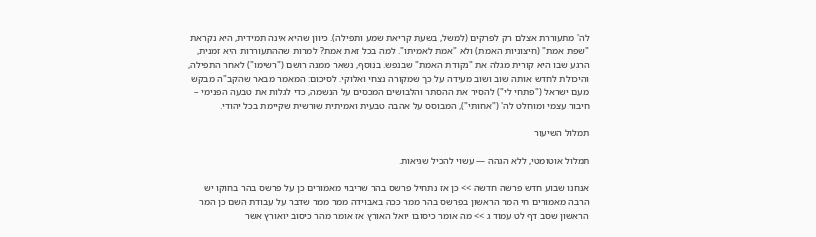לה' מתעוררת אצלם רק לפרקים (למשל, בשעת קריאת שמע ותפילה). כיוון שהיא אינה תמידית, היא נקראת "שפת אמת" (חיצוניות האמת) ולא "אמת לאמיתו". למה בכל זאת אמת? למרות שההתעוררות היא זמנית, הרגע שבו היא קורית מגלה את "נקודת האמת" שבנפש. בנוסף, נשאר ממנה רושם ("רשימו") לאחר התפילה, והיכולת לחדש אותה שוב ושוב מעידה על כך שמקורה נצחי ואלוקי. לסיכום: המאמר מבאר שהקב"ה מבקש מעם ישראל ("פתחי לי") להסיר את ההסתר והלבושים המכסים על הנשמה, כדי לגלות את טבעה הפנימי – חיבור עצמי ומוחלט לה' ("אחותי"), המבוסס על אהבה טבעית ואמיתית שורשית שקיימת בכל יהודי.

תמלול השיעור

תמלול אוטומטי, ללא הגהה — עשוי להכיל שגיאות.

אנחנו שבוע חדש פרשה חדשה >> כן אז נתחיל פרשס בהר שריבוי מאמורים כן על פרשס בהר בחוקו יש הרבה מאמורים חי המר הראשון בפרשס בהר ממר ככה באבוידה ממר ממר שדבר על עבודת השם כן המר הראשון שסב דף לט עמוד ג >> מה אומר כיסובו יואל האורץ אז אומר מהר כיסוב יואורץ אשר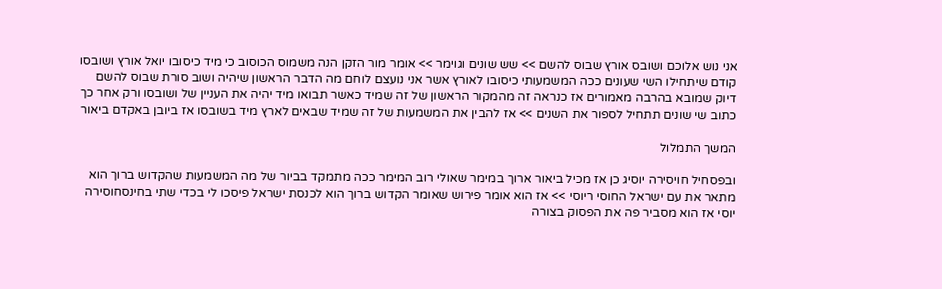אני נוש אלוכם ושובס אורץ שבוס להשם >> שש שונים וגוימר >> אומר מור הזקן הנה משמוס הכוסוב כי מיד כיסובו יואל אורץ ושובסו קודם שיתחילו השי שעונים ככה המשמעותי כיסובו לאורץ אשר אני נועצם לוחם מה הדבר הראשון שיהיה ושוב סורת שבוס להשם דיוק שמובא בהרבה מאמורים אז כנראה זה מהמקור הראשון של זה שמיד כאשר תבואו מיד יהיה את העניין של ושובסו ורק אחר כך כתוב שי שונים תתחיל לספור את השנים >> אז להבין את המשמעות של זה שמיד שבאים לארץ מיד בשובסו אז ביובן באקדם ביאור

המשך התמלול

ובפסחיל חויסירה יוסיג כן אז מכיל ביאור ארוך במימר שאולי רוב המימר ככה מתמקד בביור של מה המשמעות שהקדוש ברוך הוא מתאר את עם ישראל החוסי ריוסי >> אז הוא אומר פירוש שאומר הקדוש ברוך הוא לכנסת ישראל פיסכו לי בכדי שתי בחינסחוסירה יוסי אז הוא מסביר פה את הפסוק בצורה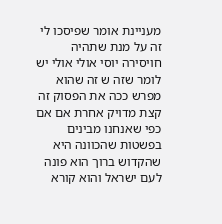מעניינת אומר שפיסכו לי זה על מנת שתהיה חויסירה יוסי אולי אולי יש לומר שזה ש זה שהוא מפרש ככה את הפסוק זה קצת מדויק אחרת אם אם כפי שאנחנו מבינים בפשטות שהכוונה היא שהקדוש ברוך הוא פונה לעם ישראל והוא קורא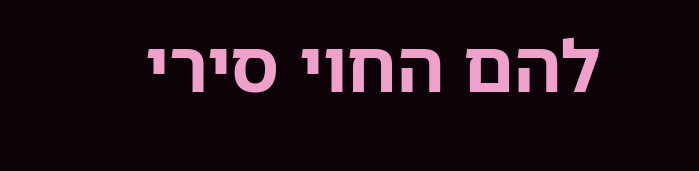להם החוי סירי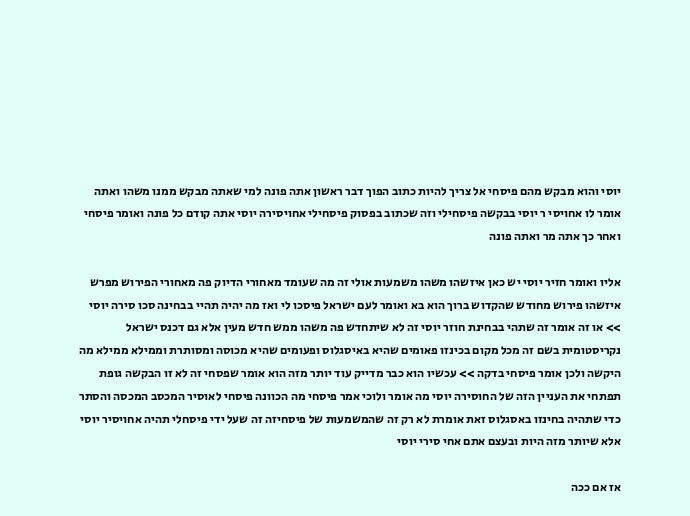יוסי והוא מבקש מהם פיסחי אל צריך להיות כתוב הפוך דבר ראשון אתה פונה למי שאתה מבקש ממנו משהו ואתה אומר לו אחויסי ר יוסי בבקשה פיסחילי וזה שכתוב בפסוק פיסחילי אחויסירה יוסי אתה קודם כל פונה ואומר פיסחי ואחר כך אתה מר ואתה פונה

אליו ואומר חזיר יוסי יש כאן איזשהו משהו משמעות אולי זה מה שעומד מאחורי הדיוק פה מאחורי הפירוש מפרש איזשהו פירוש מחודש שהקדוש ברוך הוא בא ואומר לעם ישראל פיסכו לי ואז מה יהיה תהיי בבחינה סכו סירה יוסי >> או זה אומר זה שתהי בבחינת חוזר יוסי זה לא שיתחדש פה משהו ממש חדש מעין אלא גם דכנס ישראל נקריסטומית בשם זה מכל מקום בכינזו פאומים שהיא באיסגלוס ופעומים שהיא מכוסה ומסותרת וממילא ממילא מה היקשה ולכן אומר פיסחי בדקה >> עכשיו הוא כבר מדייק עוד יותר מזה הוא אומר שפסחי זה לא זו הבקשה גופת תפתחי את העניין הזה של החוסירה יוסי מה אומר ולוכי אמר פיסחי מה הכוונה פיסחי לאוסיר המכסב המכסה והסתר כדי שתהיה בחינזו באסגלוס זאת אומרת לא רק זה שהמשמעות של פיסחיזה זה שעל ידי פיסחלי תהיה אחויסיר יוסי אלא שיותר מזה היות ובעצם אתם אחי סירי יוסי

אז אם ככה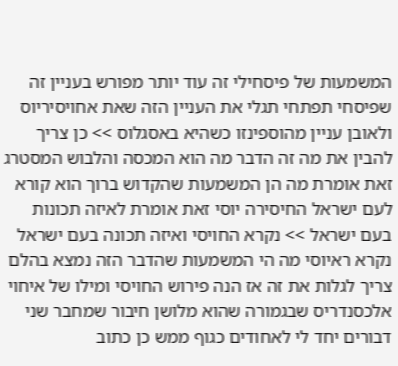המשמעות של פיסחילי זה עוד יותר מפורש בעניין זה שפיסחי תפתחי תגלי את העניין הזה שאת אחויסיריוס ולאובן עניין מהוספינזו כשהיא באסגלוס >> כן צריך להבין את מה זה הדבר מה הוא המכסה והלבוש המסטרג זאת אומרת מה הן המשמעות שהקדוש ברוך הוא קורא לעם ישראל החיסירה יוסי זאת אומרת לאיזה תכונות בעם ישראל >> נקרא החויסי ואיזה תכונה בעם ישראל נקרא ראיוסי מה הי המשמעות שהדבר הזה נמצא בהלם צריך לגלות את זה אז הנה פירוש החויסי ומילו של איחוי אלכסנדריס שבגמורה שהוא מלושן חיבור שמחבר שני דבורים יחד לי לאחודים כגוף ממש כן כתוב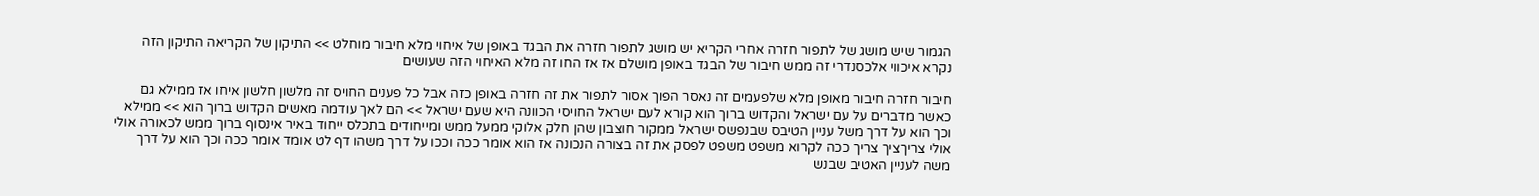הגמור שיש מושג של לתפור חזרה אחרי הקריא יש מושג לתפור חזרה את הבגד באופן של איחוי מלא חיבור מוחלט >> התיקון של הקריאה התיקון הזה נקרא איכווי אלכסנדרי זה ממש חיבור של הבגד באופן מושלם אז אז החו זה מלא האיחוי הזה שעושים

חיבור חזרה חיבור מאופן מלא שלפעמים זה נאסר הפוך אסור לתפור את זה חזרה באופן כזה אבל כל פענים החויס זה מלשון חלשון איחו אז ממילא גם כאשר מדברים על עם ישראל והקדוש ברוך הוא קורא לעם ישראל החויסי הכוונה היא שעם ישראל >> הם לאך עודמה מאשים הקדוש ברוך הוא >> ממילא וכך הוא על דרך משל עניין הטיבס שבנפשס ישראל ממקור חוצבון שהן חלק אלוקי ממעל ממש ומייחודים בתכלס ייחוד באיר אינסוף ברוך ממש לכאורה אולי אולי צריךציך צריך ככה לקרוא משפט משפט לפסק את זה בצורה הנכונה אז הוא אומר ככה וככו על דרך משהו דף לט אומד אומר ככה וכך הוא על דרך משה לעניין האטיב שבנש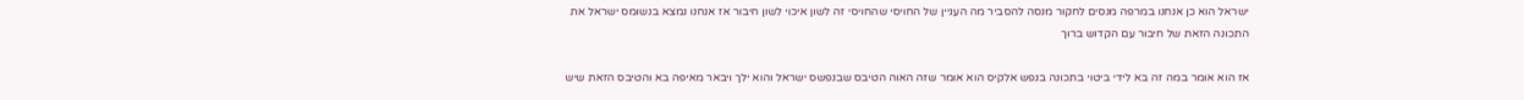ישראל הוא כן אנחנו במרפה מנסים לחקור מנסה להסביר מה העניין של החויסי שהחויסי זה לשון איכוי לשון חיבור אז אנחנו נמצא בנשומס ישראל את התכונה הזאת של חיבור עם הקדוש ברוך

אז הוא אומר במה זה בא לידי ביטוי בתכונה בנפש אלקיס הוא אומר שזה האוה הטיבס שבנפשס ישראל והוא ילך ויבאר מאיפה בא והטיבס הזאת שיש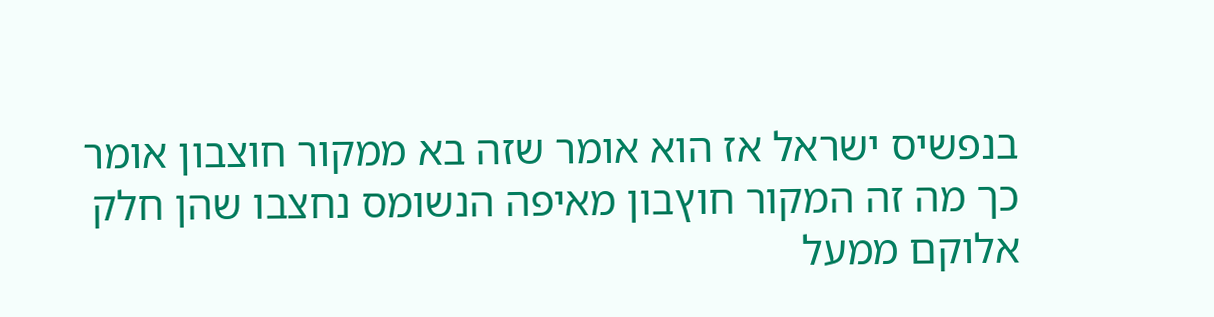בנפשיס ישראל אז הוא אומר שזה בא ממקור חוצבון אומר כך מה זה המקור חוץבון מאיפה הנשומס נחצבו שהן חלק אלוקם ממעל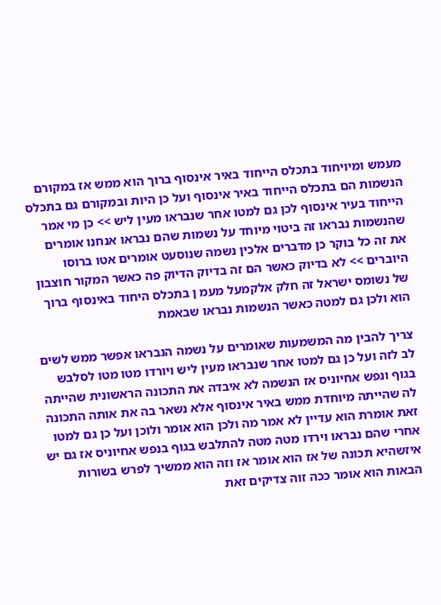מעמש ומיויחוד בתכלס הייחוד באיר אינסוף ברוך הוא ממש אז במקורם הנשמות הם בתכלס הייחוד באיר אינסוף ועל כן היות ובמקורם גם בתכלס הייחוד בעיר אינסוף לכן גם למטו אחר שנבראו מעין ליש >> כן מי אמר שהנשמות נבראו זה ביטוי מיוחד על נשמות שהם נבראו אנחנו אומרים את זה כל בוקר כן מדברים אלכין נשמה שנוסעט אומרים אטו ברוסו היוברים >> לא בדיוק כאשר הם זה בדיוק הדיוק פה כאשר המקור חוצבון של נשומס ישראל זה חלק אלקמעל מעמ ן בתכלס היחוד באינסוף ברוך הוא ולכן גם למטה כאשר הנשמות נבראו שבאמת

צריך להבין מה המשמעות שאומרים על נשמה הנבראו אפשר ממש לשים לב לזה ועל כן גם למטו אחר שנבראו מעין ליש ויורדו מטו מטו לסלבש בגוף ונפש אחיוניס אז הנשמה לא איבדה את התכונה הראשונית שהייתה לה שהייתה מיוחדת ממש באיר אינסוף אלא נשאר בה את אותה התכונה זאת אומרת הוא עדיין לא אמר מה ולכן הוא אומר ולוכן ועל כן גם למטו אחרי שהם נבראו וירדו מטה מטה להתלבש בגוף בנפש אחיוניס אז גם יש איזשהיא תכונה של אז הוא אומר אז וזה הוא ממשיך לפרש בשורות הבאות הוא אומר ככה זוה צדיקים זאת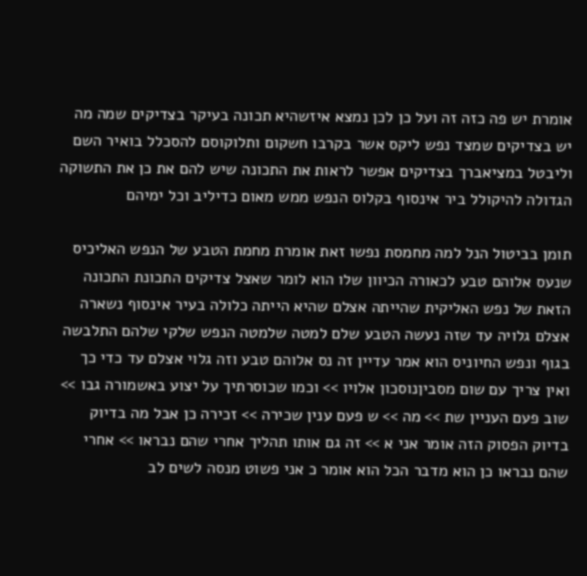אומרת יש פה כזה זה ועל כן לכן נמצא איזשהיא תכונה בעיקר בצדיקים שמה מה יש בצדיקים שמצד נפש ליקס אשר בקרבו חשקום ותלוקוסם להסכלל בואיר השם וליבטל במציאברך בצדיקים אפשר לראות את התכונה שיש להם את כן את התשוקה הגדולה להיקולל ביר אינסוף בקלוס הנפש ממש מאום כדיליב וכל ימיהם

תומן בביטול הנל למה מחמסת נפשו זאת אומרת מחמת הטבע של הנפש האליכיס שנעס אלוהם טבע לכאורה הכיוון שלו הוא לומר שאצל צדיקים התכונת התכונה הזאת של נפש האליקית שהייתה אצלם שהיא הייתה כלולה בעיר אינסוף נשארה אצלם גלויה עד שזה נעשה הטבע שלם למטה שלמטה הנפש שלקי שלהם התלבשה בגוף ונפש החיוניס הוא אמר עדיין זה נס אלוהם טבע וזה גלוי אצלם עד כדי כך ואין צריך עם שום מסביןנוסכון אלויו >> וכמו שכוסרתיך על יצוע באשמורה גבו >> שוב פעם העניין שת >> מה >> ש פעם ענין שכירה >> זכירה כן אבל מה בדיוק בדיוק הפסוק הזה אומר אני א >> זה גם אותו תהליך אחרי שהם נבראו >> אחרי שהם נבראו כן הוא מדבר הכל הוא אומר כ אני פשוט מנסה לשים לב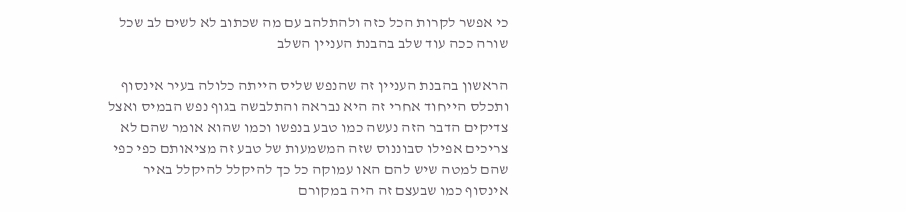כי אפשר לקרות הכל כזה ולהתלהב עם מה שכתוב לא לשים לב שכל שורה ככה עוד שלב בהבנת העניין השלב

הראשון בהבנת העניין זה שהנפש שליס הייתה כלולה בעיר אינסוף ותכלס הייחוד אחרי זה היא נבראה והתלבשה בגוף נפש הבמיס ואצל צדיקים הדבר הזה נעשה כמו טבע בנפשו וכמו שהוא אומר שהם לא צריכים אפילו סבוננוס שזה המשמעות של טבע זה מציאותם כפי כפי שהם למטה שיש להם האו עמוקה כל כך להיקלל להיקלל באיר אינסוף כמו שבעצם זה היה במקורם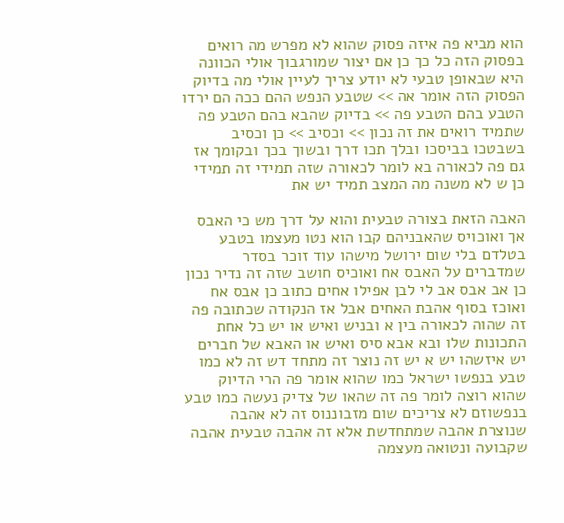הוא מביא פה איזה פסוק שהוא לא מפרש מה רואים בפסוק הזה כל כך כן אם יצור שמורגבוך אולי הכוונה היא שבאופן טבעי לא יודע צריך לעיין אולי מה בדיוק הפסוק הזה אומר אה >> שטבע הנפש ההם ככה הם ירדו הטבע בהם הטבע פה >> בדיוק שהבא בהם הטבע פה שתמיד רואים את זה נכון >> וכסיב >> כן וכסיב בשבטכו בביסכו ובלך תכו דרך ובשוך בכך ובקומך אז גם פה לכאורה בא לומר לכאורה שזה תמידי זה תמידי כן ש לא משנה מה המצב תמיד יש את

האבה הזאת בצורה טבעית והוא על דרך מש כי האבס אך ואוכויס שהאבניהם קבו הוא נטו מעצמו בטבע בטלדם בלי שום ירושל מישהו עוד זוכר בסדר שמדברים על האבס אח ואוכיס חושב שזה זה נדיר נכון כן אב אבס אב לי לבן אפילו אחים כתוב כן אבס אח ואוכז בסוף אהבת האחים אבל אז הנקודה שכתובה פה זה שהוה לכאורה בין א ובניש ואיש או יש כל אחת התכונות שלו ובא אבא סיס ואיש או האבא של חברים יש איזשהו יש א יש זה נוצר זה מתחד דש זה לא כמו טבע בנפשו ישראל כמו שהוא אומר פה הרי הדיוק שהוא רוצה לומר פה זה שהאו של צדיק נעשה כמו טבע בנפשוזם לא צריכים שום מזבוננוס זה לא אהבה שנוצרת אהבה שמתחדשת אלא זה אהבה טבעית אהבה שקבועה ונטואה מעצמה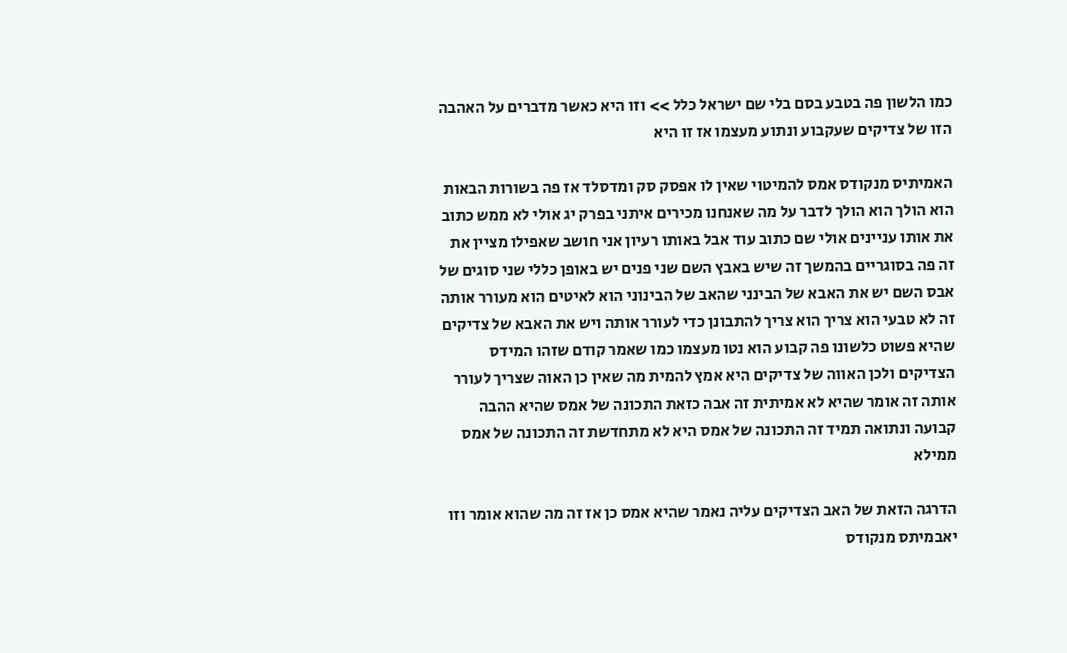כמו הלשון פה בטבע בסם בלי שם ישראל כלל >> וזו היא כאשר מדברים על האהבה הזו של צדיקים שעקבוע ונתוע מעצמו אז זו היא

האמיתיס מנקודס אמס להמיטוי שאין לו אפסק סק ומדסלד אז פה בשורות הבאות הוא הולך הוא הולך לדבר על מה שאנחנו מכירים איתני בפרק יג אולי לא ממש כתוב את אותו עניינים אולי שם כתוב עוד אבל באותו רעיון אני חושב שאפילו מציין את זה פה בסוגריים בהמשך זה שיש באבץ השם שני פנים יש באופן כללי שני סוגים של אבס השם יש את האבא של הבינני שהאב של הבינוני הוא לאיטים הוא מעורר אותה זה לא טבעי הוא צריך הוא צריך להתבונן כדי לעורר אותה ויש את האבא של צדיקים שהיא פשוט כלשונו פה קבוע הוא נטו מעצמו כמו שאמר קודם שזהו המידס הצדיקים ולכן האווה של צדיקים היא אמץ להמית מה שאין כן האוה שצריך לעורר אותה זה אומר שהיא לא אמיתית זה אבה כזאת התכונה של אמס שהיא ההבה קבועה ונתואה תמיד זה התכונה של אמס היא לא מתחדשת זה התכונה של אמס ממילא

הדרגה הזאת של האב הצדיקים עליה נאמר שהיא אמס כן אז זה מה שהוא אומר וזו יאבמיתס מנקודס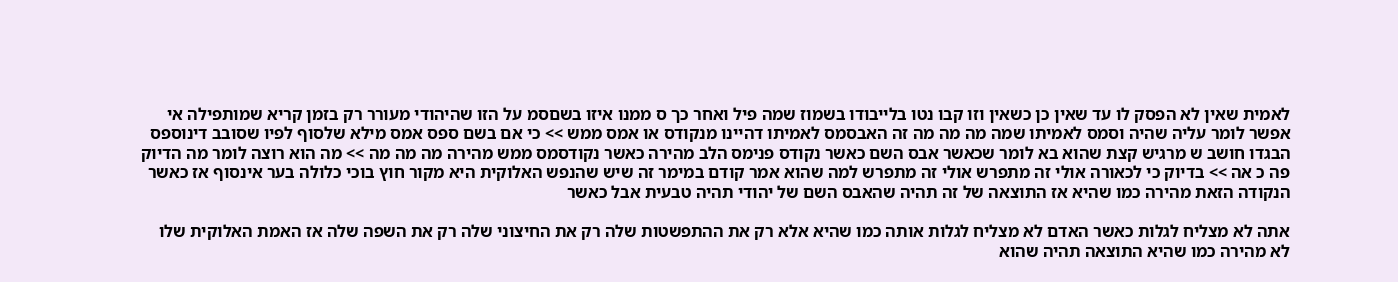לאמית שאין לא הפסק לו עד שאין כן כשאין וזו קבו נטו בלייבודו בשמוז שמה פיל ואחר כך ס ממנו איזו בשםסמ על הזו שהיהודי מעורר רק בזמן קריא שמותפילה אי אפשר לומר עליה שהיה וסמס לאמיתו שמה מה מה מה זה האבסמס לאמיתו דהיינו מנקודס או אמס ממש >> כי אם בשם ספס אמס מילא שלסוף לפיו שסובב דינוספס הבגדו חושב ש מרגיש קצת שהוא בא לומר שכאשר אבס השם כאשר נקודס פנימס הלב מהירה כאשר נקודסמס ממש מהירה מה מה מה >> מה הוא רוצה לומר מה הדיוק פה כ אה >> בדיוק כי לכאורה אולי זה מתפרש אולי זה מתפרש למה שהוא אמר קודם במימר זה שיש שהנפש האלוקית היא מקור חוץ בוכי כלולה בער אינסוף אז כאשר הנקודה הזאת מהירה כמו שהיא אז התוצאה של זה תהיה שהאבס השם של יהודי תהיה טבעית אבל כאשר

אתה לא מצליח לגלות כאשר האדם לא מצליח לגלות אותה כמו שהיא אלא רק את ההתפשטות שלה רק את החיצוני שלה רק את השפה שלה אז האמת האלוקית שלו לא מהירה כמו שהיא התוצאה תהיה שהוא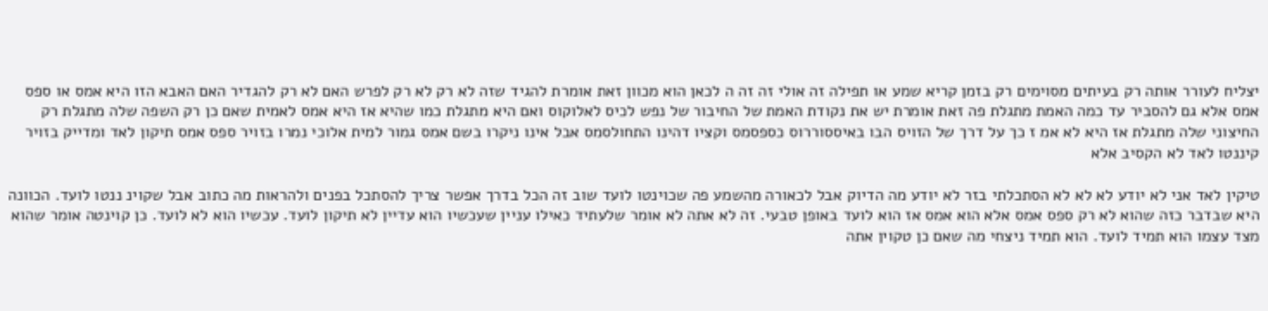יצליח לעורר אותה רק בעיתים מסוימים רק בזמן קריא שמע או תפילה זה אולי זה זה ה לכאן הוא מכוון זאת אומרת להגיד שזה לא רק לא רק לפרש האם לא רק להגדיר האם האבא הזו היא אמס או ספס אמס אלא גם להסביר עד כמה האמת מתגלת פה זאת אומרת יש את נקודת האמת של החיבור של נפש לכיס לאלוקוס ואם היא מתגלת כמו שהיא אז היא אמס לאמית שאם כן רק השפה שלה מתגלת רק החיצוני שלה מתגלת אז היא לא אמ ז כך על דרך של הזויס הבו באיססוררוס כספסמס וקציו דהינו התחולסמס אבל אינו ניקרו בשם אמס גמור למית אלוכי נמרו בזויר ספס אמס תיקון לאד ומדייק בזויר קיננטו לאד לא הקסיב אלא

טיקין לאד אני לא יודע לא לא לא הסתכלתי בזר לא יודע מה הדיוק אבל לכאורה מהשמע פה שכוינטו לועד שוב זה הכל בדרך אפשר צריך להסתכל בפנים ולהראות מה כתוב אבל שקוינ ננטו לועד. הכוונה היא שבדבר כזה שהוא לא רק ספס אמס אלא הוא אמס אז הוא לועד באופן טבעי. זה לא אתה לא אומר שלעתיד כאילו עניין שעכשיו הוא עדיין לא תיקון לועד. עכשיו הוא לא לועד. כן קוינטה אומר שהוא מצד עצמו הוא תמיד לועד. הוא תמיד ניצחי מה שאם כן טקוין אתה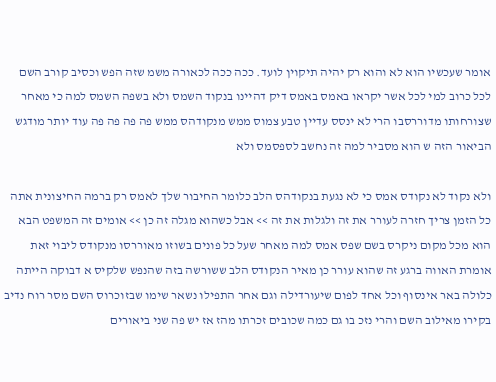אומר שעכשיו הוא לא והוא רק יהיה תיקוין לועד. ככה ככה לכאורה משמ שזה הפש וכסיב קורב השם לכל כרוב למי לכל אשר יקראו באמס באמס דיק דהיינו בנקוד השמס ולא בשפה השמס למה כי מאחר שצורחותו מדוררסבו הרי לא ינסס עדיין טבע צמוס ממש מנקודהס ממש פה פה פה פה עוד יותר מודגש הביאור הזה ש הוא מסביר למה זה נחשב לספסמס ולא

ולא נקוד לא נקודס אמס כי לא נגעת בנקודהס הלב כלומר החיבור שלך לאמס רק ברמה החיצונית אתה כל הזמן צריך חזרה לעורר את זה ולגלות את זה >> אבל כשהוא מגלה זה כן >> אומים זה המשפט הבא הוא מכל מקום ניקרס בשם שפס אמס למה מאחר שעל כל פונים בשוזו מאוררסו מנקודס ליבוי זאת אומרת האווה ברגע זה שהוא עורר כן מאיר הנקודס הלב ששורשה בזה שהנפש שלקיס א דבוקה הייתה כלולה באר אינסוף וכל אחד לפום שיעורדילה וגם אחר התפילו נשאר שימו שבזוכרוס השם מסר רוח נדיב בקירו מאילוב השם והרי נזכ בו גם כמה שכובים זכרתו מהז אז יש פה שני ביאורים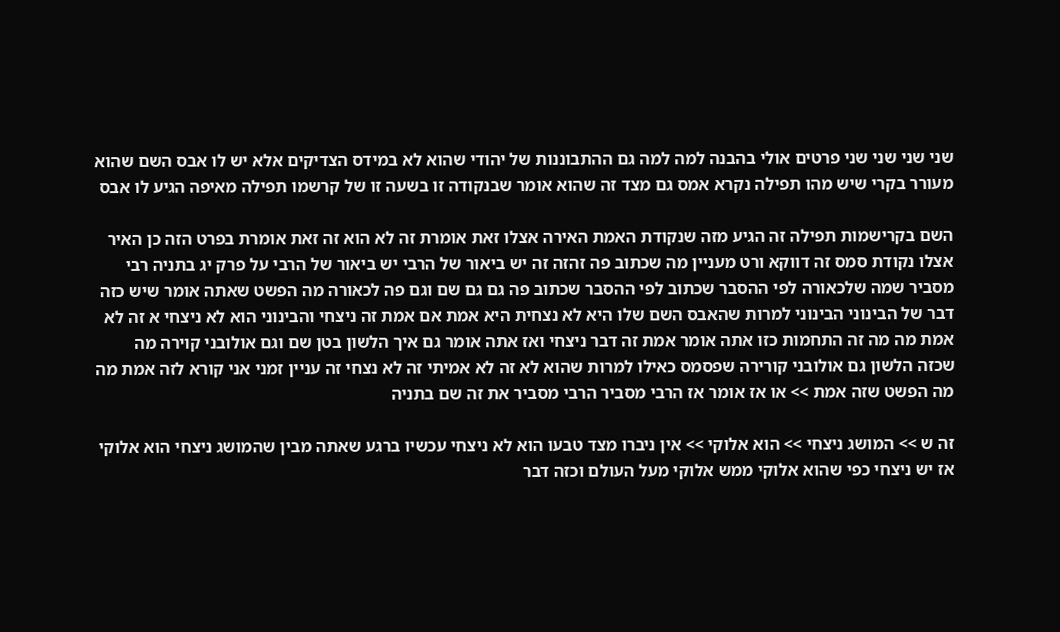שני שני שני שני פרטים אולי בהבנה למה למה גם ההתבוננות של יהודי שהוא לא במידס הצדיקים אלא יש לו אבס השם שהוא מעורר בקרי שיש מהו תפילה נקרא אמס גם מצד זה שהוא אומר שבנקודה זו בשעה זו של קרשמו תפילה מאיפה הגיע לו אבס

השם בקרישמות תפילה זה הגיע מזה שנקודת האמת האירה אצלו זאת אומרת זה לא הוא זה זאת אומרת בפרט הזה כן האיר אצלו נקודת סמס זה דווקא ורט מעניין מה שכתוב פה זהזה זה יש ביאור של הרבי יש ביאור של הרבי על פרק יג בתניה רבי מסביר שמה שלכאורה לפי ההסבר שכתוב לפי ההסבר שכתוב פה גם גם שם וגם פה לכאורה מה הפשט שאתה אומר שיש כזה דבר של הבינוני הבינוני למרות שהאבס השם שלו היא לא נצחית היא אמת אם אמת זה ניצחי והבינוני הוא לא ניצחי א זה לא אמת מה מה זה התחמות כזו אתה אומר אמת זה דבר ניצחי ואז אתה אומר גם איך הלשון בטן שם וגם אולובני קוירה מה שכזה הלשון גם אולובני קורירה שפסמס כאילו למרות שהוא לא זה לא אמיתי זה לא נצחי זה עניין זמני אני קורא לזה אמת מה מה הפשט שזה אמת >> או אז אומר אז הרבי מסביר הרבי מסביר את זה שם בתניה

זה ש >> המושג ניצחי >> הוא אלוקי >> אין ניברו מצד טבעו הוא לא ניצחי עכשיו ברגע שאתה מבין שהמושג ניצחי הוא אלוקי אז יש ניצחי כפי שהוא אלוקי ממש אלוקי מעל העולם וכזה דבר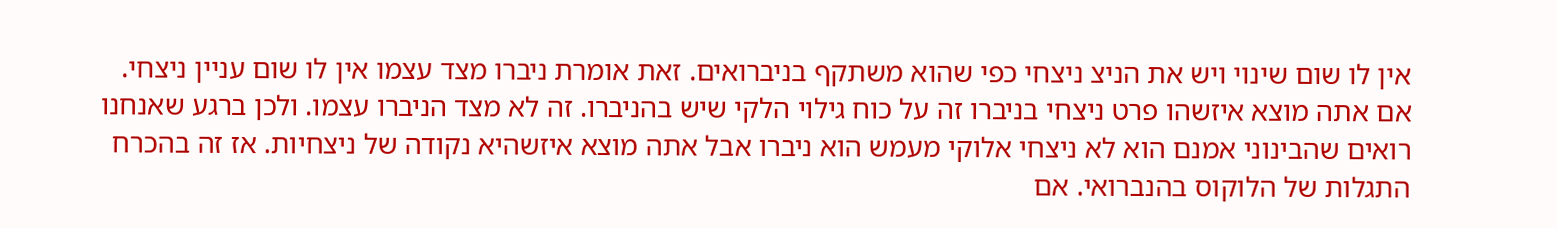אין לו שום שינוי ויש את הניצ ניצחי כפי שהוא משתקף בניברואים. זאת אומרת ניברו מצד עצמו אין לו שום עניין ניצחי. אם אתה מוצא איזשהו פרט ניצחי בניברו זה על כוח גילוי הלקי שיש בהניברו. זה לא מצד הניברו עצמו. ולכן ברגע שאנחנו רואים שהבינוני אמנם הוא לא ניצחי אלוקי מעמש הוא ניברו אבל אתה מוצא איזשהיא נקודה של ניצחיות. אז זה בהכרח התגלות של הלוקוס בהנברואי. אם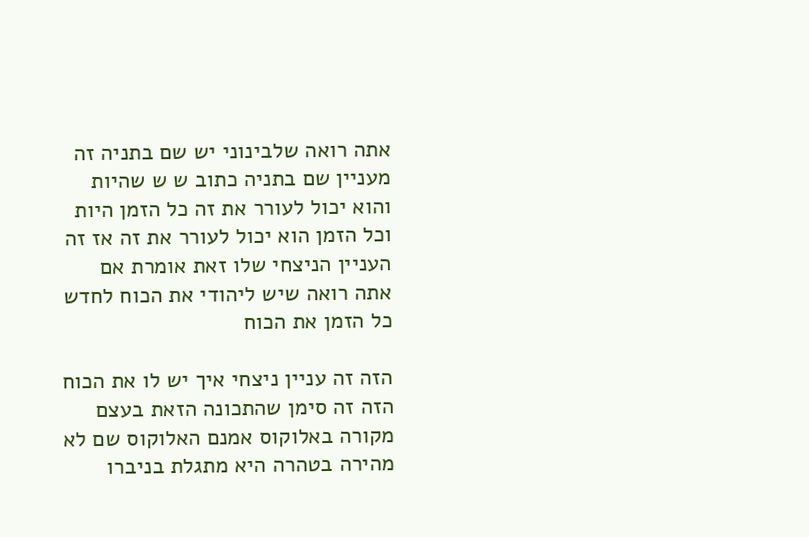אתה רואה שלבינוני יש שם בתניה זה מעניין שם בתניה כתוב ש ש שהיות והוא יכול לעורר את זה כל הזמן היות וכל הזמן הוא יכול לעורר את זה אז זה העניין הניצחי שלו זאת אומרת אם אתה רואה שיש ליהודי את הכוח לחדש כל הזמן את הכוח

הזה זה עניין ניצחי איך יש לו את הכוח הזה זה סימן שהתכונה הזאת בעצם מקורה באלוקוס אמנם האלוקוס שם לא מהירה בטהרה היא מתגלת בניברו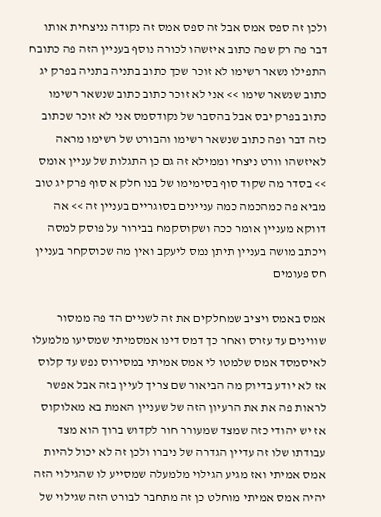ולכן זה ספס אמס אבל זה ספס אמס זה נקודה נניצחית אותו דבר פה רק שפה כתוב איזשהו לכורה נוסף בעניין הזה פה כתובח התפילו נשאר רשימו לא זוכר שכך כתוב בתניה בתניה בפרק יג כתוב שנשאר שימו >> אני לא זוכר כתוב כתוב שנשאר רשימו כתוב בפרק יבס אבל בהסבר של נקודסמס אני לא זוכר שכתוב כזה דבר ופה כתוב שנשאר רשימו והבורט של רשימו מראה לאיזשהו וורט ניצחי וממילא זה גם כן התגלות של עניין אומס >> בסדר מה שקוד סוף בסימימו של בנו חלק א סוף פרק יג טוב מביא פה כמהכמה כמה עניינים בסוגריים בעניין זה >> אה דווקא מעניין אומר ככה ושקוסקמח בבירור על פוסק למסה ויכתב מושה בעניין תיתן נמס ליעקב ואין מה שכוסקחר בעניין חס פעומים

אמס באמס ויציב שמחלקים את זה לשניים הד פה ממסור שווינים עד עזרס ואחר כך דמס דינו אמסמיתי שמסיעו מלמעלו לאיסמסד אמס שלמטו לי אמס אמיתי במסירוס נפש עד קלוס אז לא יודע בדיוק מה הביאור שם צריך לעיין בזה אבל אפשר לראות פה את את הרעיון הזה של שעניין האמת בא מאלוקוס אז יש יהודי כזה שמצד שמעורר חור לקדוש ברוך הוא מצד עבודתו שלו זה עדיין הגדרה של ניברו ולכן זה לא יכול להיות אמס אמיתי ואז מגיע הגילוי מלמעלה שמסייע לו שהגילוי הזה יהיה אמס אמיתי מוחלט כן זה מתחבר לבורט הזה שגילוי של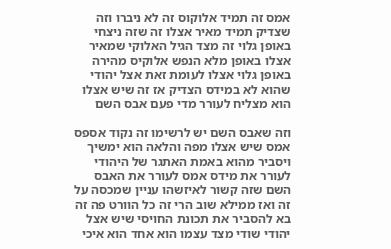אמס זה תמיד אלוקוס זה לא ניברו וזה שצדיק תמיד מאיר אצלו זה שזה ניצחי באופן גלוי זה מצד הגיל האלוקי שמאיר אצלו באופן מלא הנפש אלוקיס מהירה באופן גלוי אצלו לעומת זאת אצל יהודי שהוא לא במידס הצדיק אז זה שיש אצלו הוא מצליח לעורר מדי פעם אבס השם

וזה שאבס השם יש לרשימו זה נקוד אספס אמס שיש אצלו מפה והלאה הוא ימשיך ויסביר מהוא באמת האתגר של היהודי לעורר את מידס אמס לעורר את האבס השם שזה קשור לאיזשהו עניין שמכסה על זה ואז ממילא שוב הרי זה כל הוורט פה זה בא להסביר את תכונת החויסי שיש אצל יהודי שודי מצד עצמו הוא אחד הוא איכי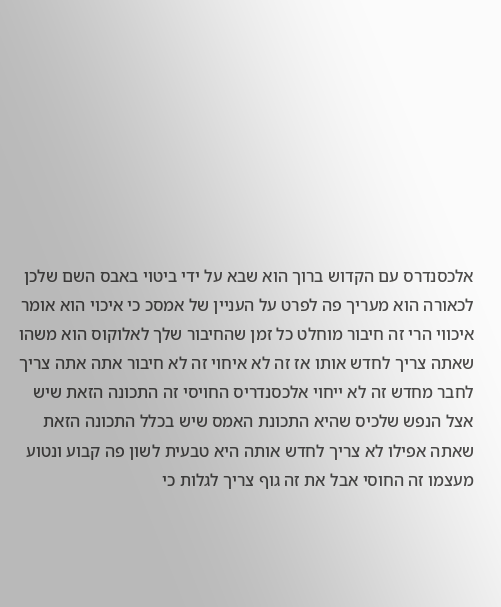אלכסנדרס עם הקדוש ברוך הוא שבא על ידי ביטוי באבס השם שלכן לכאורה הוא מעריך פה לפרט על העניין של אמסכ כי איכוי הוא אומר איכווי הרי זה חיבור מוחלט כל זמן שהחיבור שלך לאלוקוס הוא משהו שאתה צריך לחדש אותו אז זה לא איחוי זה לא חיבור אתה אתה צריך לחבר מחדש זה לא ייחוי אלכסנדריס החויסי זה התכונה הזאת שיש אצל הנפש שלכיס שהיא התכונת האמס שיש בכלל התכונה הזאת שאתה אפילו לא צריך לחדש אותה היא טבעית לשון פה קבוע ונטוע מעצמו זה החוסי אבל את זה גוף צריך לגלות כי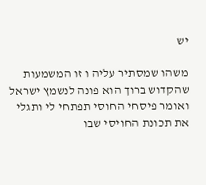יש

משהו שמסתיר עליה ו זו המשמעות שהקדוש ברוך הוא פונה לנשמץ ישראל ואומר פיסחי החוסי תפתחי לי ותגלי את תכונת החויסי שבו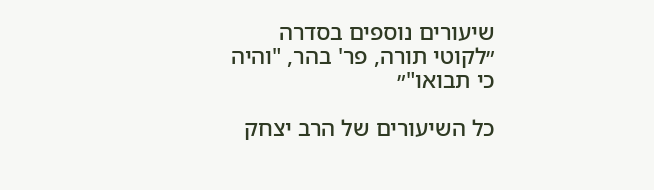שיעורים נוספים בסדרה ״לקוטי תורה, פר' בהר, "והיה כי תבואו"״

כל השיעורים של הרב יצחק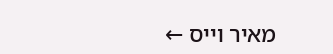מאיר וייס ←